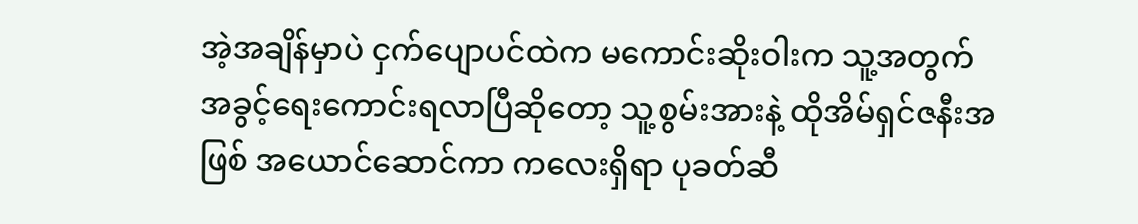အဲ့အချိန်မှာပဲ ငှက်ပျောပင်ထဲက မကောင်းဆိုးဝါးက သူ့အတွက် အခွင့်ရေးကောင်းရလာပြီဆိုတော့ သူ့စွမ်းအားနဲ့ ထိုအိမ်ရှင်ဇနီးအဖြစ် အယောင်ဆောင်ကာ ကလေးရှိရာ ပုခတ်ဆီ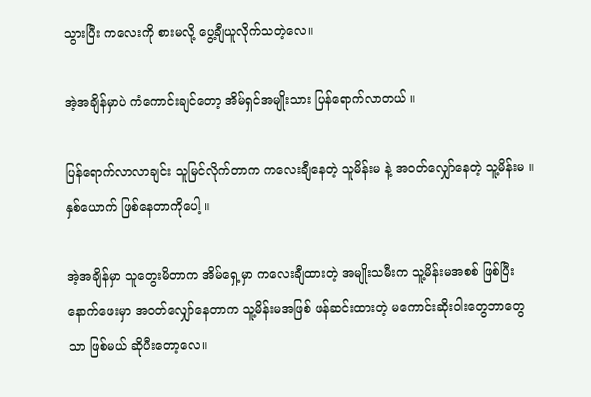သွားပြီး ကလေးကို စားမလို့ ပွေ့ချီယူလိုက်သတဲ့လေ။

အဲ့အချိန်မှာပဲ ကံကောင်းချင်တော့ အိမ်ရှင်အမျိုးသား ပြန်ရောက်လာတယ် ။

ပြန်ရောက်လာလာချင်း သူမြင်လိုက်တာက ကလေးချီနေတဲ့ သူမိန်းမ နဲ့ အဝတ်လျှော်နေတဲ့ သူ့မိန်းမ ။ နှစ်ယောက် ဖြစ်နေတာကိုပေါ့ ။

အဲ့အချိန်မှာ သူတွေးမိတာက အိမ်ရှေ့မှာ ကလေးချီထားတဲ့ အမျိုးသမီးက သူ့မိန်းမအစစ် ဖြစ်ပြီး နောက်ဖေးမှာ အဝတ်လျှော်နေတာက သူ့မိန်းမအဖြစ် ဖန်ဆင်းထားတဲ့ မကောင်းဆိုးဝါးတွေဘာတွေသာ ဖြစ်မယ် ဆိုပီးတော့လေ။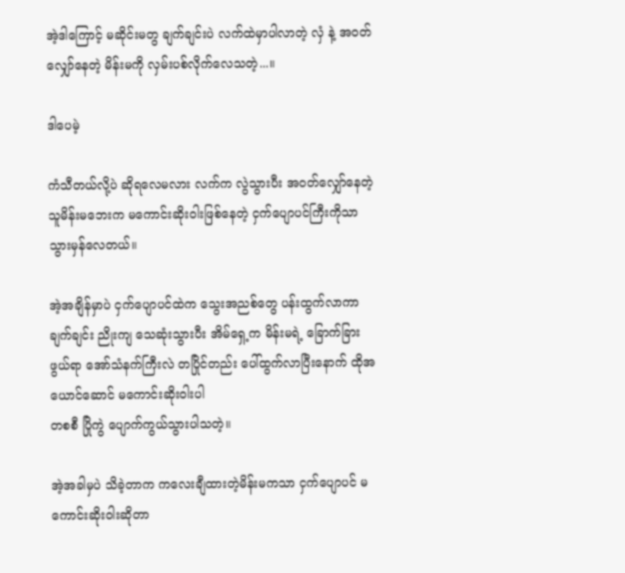အဲ့ဒါကြောင့် မဆိုင်းမတွ ချက်ချင်းပဲ လက်ထဲမှာပါလာတဲ့ လှံ နဲ့ အဝတ်လျှော်နေတဲ့ မိန်းမကို လှမ်းပစ်လိုက်လေသတဲ့...။

ဒါပေမဲ့

ကံသီတယ်လို့ပဲ ဆိုရလေမလား လက်က လွဲသွားပီး အဝတ်လျှော်နေတဲ့ သူမိန်းမဘေးက မကောင်းဆိုးဝါးဖြစ်နေတဲ့ ငှက်ပျောပင်ကြီးကိုသာ သွားမှန်လေတယ်။

အဲ့အချိန်မှာပဲ ငှက်ပျောပင်ထဲက သွေးအညစ်တွေ ပန်းထွက်လာကာ ချက်ချင်း ညိုးကျ သေဆုံးသွားပီး အိမ်ရှေ့က မိန်းမရဲ့ ခြောက်ခြားဖွယ်ရာ အော်သံနက်ကြီးလဲ တပြိုင်တည်း ပေါ်ထွက်လာပြီးနောက် ထိုအယောင်ဆောင် မကောင်းဆိုးဝါးပါ
တစစီ ပြိုကွဲ ပျောက်ကွယ်သွားပါသတဲ့။

အဲ့အခါမှပဲ သိခဲ့တာက ကလေးချီထားတဲ့မိန်းမကသာ ငှက်ပျောပင် မကောင်းဆိုးဝါးဆိုတာ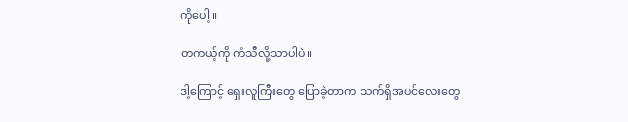ကိုပေါ့ ။

တကယ့်ကို ကံသီလို့သာပါပဲ။

ဒါ့ကြောင့် ရှေးလူကြီးတွေ ပြောခဲ့တာက သက်ရှိအပင်လေးတွေ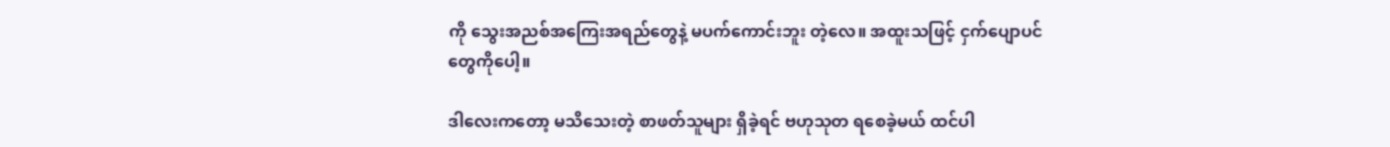ကို သွေးအညစ်အကြေးအရည်တွေနဲ့ မပက်ကောင်းဘူး တဲ့လေ။ အထူးသဖြင့် ငှက်ပျောပင်တွေကိုပေါ့။

ဒါလေးကတော့ မသိသေးတဲ့ စာဖတ်သူများ ရှိခဲ့ရင် ဗဟုသုတ ရစေခဲ့မယ် ထင်ပါ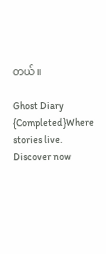တယ်။

Ghost Diary {Completed}Where stories live. Discover now